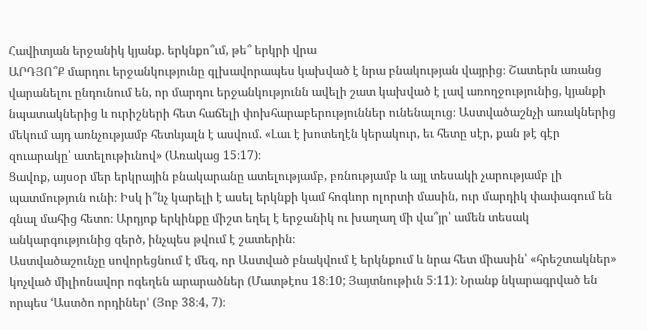Հավիտյան երջանիկ կյանք. երկնքո՞ւմ, թե՞ երկրի վրա
ԱՐԴՅՈ՞Ք մարդու երջանկությունը գլխավորապես կախված է նրա բնակության վայրից։ Շատերն առանց վարանելու ընդունում են, որ մարդու երջանկությունն ավելի շատ կախված է լավ առողջությունից, կյանքի նպատակներից և ուրիշների հետ հաճելի փոխհարաբերություններ ունենալուց։ Աստվածաշնչի առակներից մեկում այդ առնչությամբ հետևյալն է ասվում. «Լաւ է խոտեղէն կերակուր, եւ հետը սէր, քան թէ գէր զուարակը՝ ատելութիւնով» (Առակաց 15։17)։
Ցավոք, այսօր մեր երկրային բնակարանը ատելությամբ, բռնությամբ և այլ տեսակի չարությամբ լի պատմություն ունի։ Իսկ ի՞նչ կարելի է ասել երկնքի կամ հոգևոր ոլորտի մասին, ուր մարդիկ փափագում են գնալ մահից հետո։ Արդյոք երկինքը միշտ եղել է երջանիկ ու խաղաղ մի վա՞յր՝ ամեն տեսակ անկարգությունից զերծ, ինչպես թվում է շատերին։
Աստվածաշունչը սովորեցնում է մեզ, որ Աստված բնակվում է երկնքում և նրա հետ միասին՝ «հրեշտակներ» կոչված միլիոնավոր ոգեղեն արարածներ (Մատթէոս 18։10; Յայտնութիւն 5։11)։ Նրանք նկարագրված են որպես ‘Աստծո որդիներ’ (Յոբ 38։4, 7)։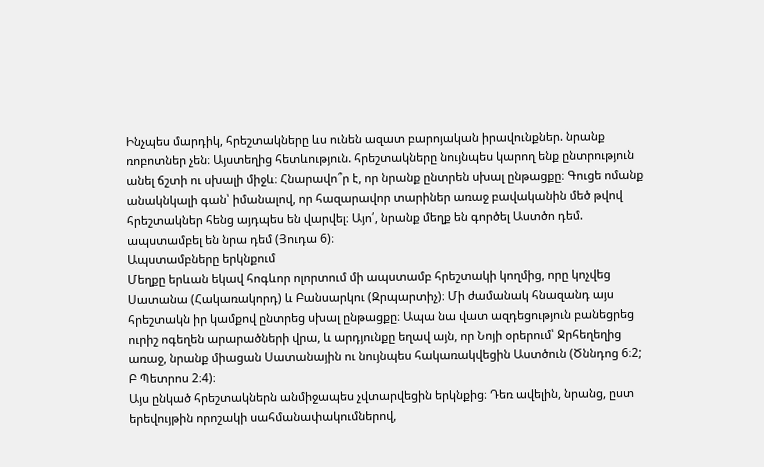Ինչպես մարդիկ, հրեշտակները ևս ունեն ազատ բարոյական իրավունքներ. նրանք ռոբոտներ չեն։ Այստեղից հետևություն. հրեշտակները նույնպես կարող ենք ընտրություն անել ճշտի ու սխալի միջև։ Հնարավո՞ր է, որ նրանք ընտրեն սխալ ընթացքը։ Գուցե ոմանք անակնկալի գան՝ իմանալով, որ հազարավոր տարիներ առաջ բավականին մեծ թվով հրեշտակներ հենց այդպես են վարվել։ Այո՛, նրանք մեղք են գործել Աստծո դեմ. ապստամբել են նրա դեմ (Յուդա 6)։
Ապստամբները երկնքում
Մեղքը երևան եկավ հոգևոր ոլորտում մի ապստամբ հրեշտակի կողմից, որը կոչվեց Սատանա (Հակառակորդ) և Բանսարկու (Զրպարտիչ)։ Մի ժամանակ հնազանդ այս հրեշտակն իր կամքով ընտրեց սխալ ընթացքը։ Ապա նա վատ ազդեցություն բանեցրեց ուրիշ ոգեղեն արարածների վրա, և արդյունքը եղավ այն, որ Նոյի օրերում՝ Ջրհեղեղից առաջ, նրանք միացան Սատանային ու նույնպես հակառակվեցին Աստծուն (Ծննդոց 6։2; Բ Պետրոս 2։4)։
Այս ընկած հրեշտակներն անմիջապես չվտարվեցին երկնքից։ Դեռ ավելին, նրանց, ըստ երեվույթին որոշակի սահմանափակումներով,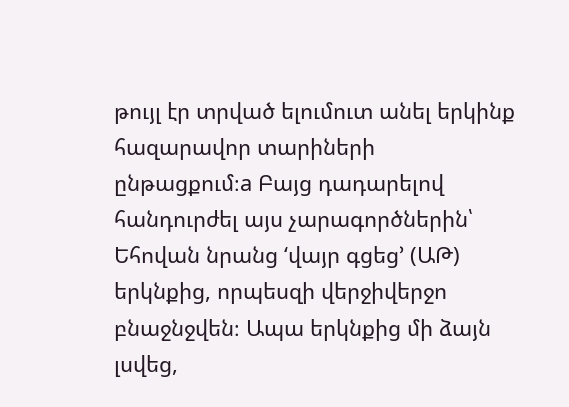թույլ էր տրված ելումուտ անել երկինք հազարավոր տարիների ընթացքում։a Բայց դադարելով հանդուրժել այս չարագործներին՝ Եհովան նրանց ‘վայր գցեց’ (ԱԹ) երկնքից, որպեսզի վերջիվերջո բնաջնջվեն։ Ապա երկնքից մի ձայն լսվեց,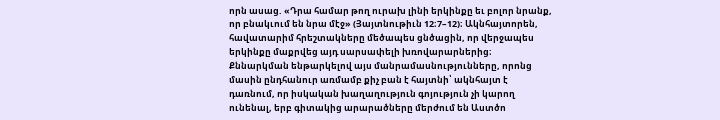որն ասաց. «Դրա համար թող ուրախ լինի երկինքը եւ բոլոր նրանք, որ բնակւում են նրա մէջ» (Յայտնութիւն 12։7–12)։ Ակնհայտորեն, հավատարիմ հրեշտակները մեծապես ցնծացին, որ վերջապես երկինքը մաքրվեց այդ սարսափելի խռովարարներից։
Քննարկման ենթարկելով այս մանրամասնությունները, որոնց մասին ընդհանուր առմամբ քիչ բան է հայտնի՝ ակնհայտ է դառնում, որ իսկական խաղաղություն գոյություն չի կարող ունենալ, երբ գիտակից արարածները մերժում են Աստծո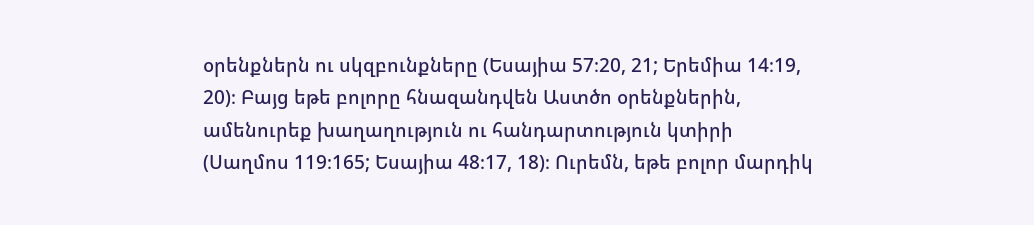օրենքներն ու սկզբունքները (Եսայիա 57։20, 21; Երեմիա 14։19, 20)։ Բայց եթե բոլորը հնազանդվեն Աստծո օրենքներին, ամենուրեք խաղաղություն ու հանդարտություն կտիրի (Սաղմոս 119։165; Եսայիա 48։17, 18)։ Ուրեմն, եթե բոլոր մարդիկ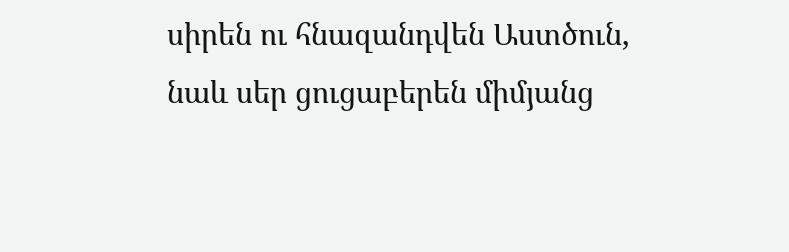սիրեն ու հնազանդվեն Աստծուն, նաև սեր ցուցաբերեն միմյանց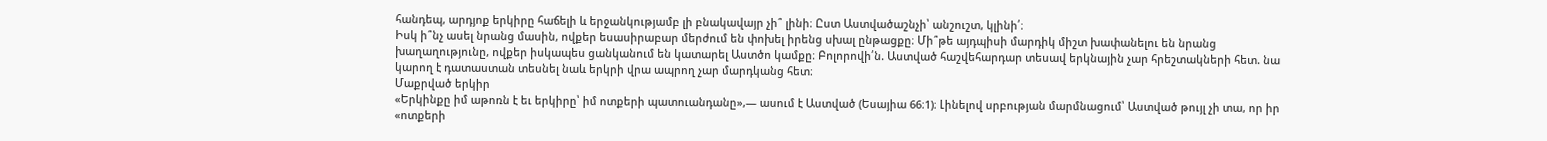հանդեպ, արդյոք երկիրը հաճելի և երջանկությամբ լի բնակավայր չի՞ լինի։ Ըստ Աստվածաշնչի՝ անշուշտ, կլինի՛։
Իսկ ի՞նչ ասել նրանց մասին, ովքեր եսասիրաբար մերժում են փոխել իրենց սխալ ընթացքը։ Մի՞թե այդպիսի մարդիկ միշտ խափանելու են նրանց խաղաղությունը, ովքեր իսկապես ցանկանում են կատարել Աստծո կամքը։ Բոլորովի՛ն. Աստված հաշվեհարդար տեսավ երկնային չար հրեշտակների հետ. նա կարող է դատաստան տեսնել նաև երկրի վրա ապրող չար մարդկանց հետ։
Մաքրված երկիր
«Երկինքը իմ աթոռն է եւ երկիրը՝ իմ ոտքերի պատուանդանը»,— ասում է Աստված (Եսայիա 66։1)։ Լինելով սրբության մարմնացում՝ Աստված թույլ չի տա, որ իր «ոտքերի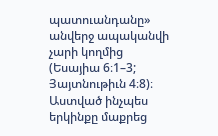պատուանդանը» անվերջ ապականվի չարի կողմից (Եսայիա 6։1–3; Յայտնութիւն 4։8)։ Աստված ինչպես երկինքը մաքրեց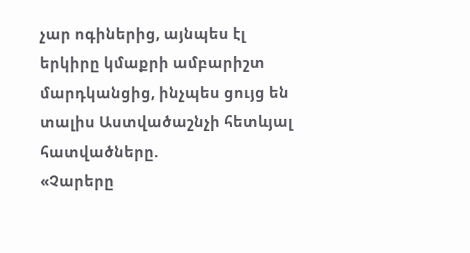չար ոգիներից, այնպես էլ երկիրը կմաքրի ամբարիշտ մարդկանցից, ինչպես ցույց են տալիս Աստվածաշնչի հետևյալ հատվածները.
«Չարերը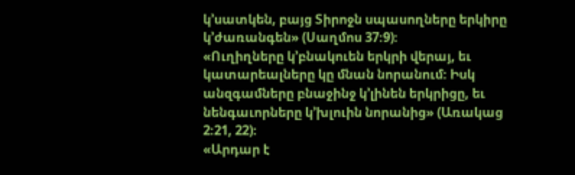կ’սատկեն, բայց Տիրոջն սպասողները երկիրը կ’ժառանգեն» (Սաղմոս 37։9)։
«Ուղիղները կ’բնակուեն երկրի վերայ, եւ կատարեալները կը մնան նորանում։ Իսկ անզգամները բնաջինջ կ’լինեն երկրիցը, եւ նենգաւորները կ’խլուին նորանից» (Առակաց 2։21, 22)։
«Արդար է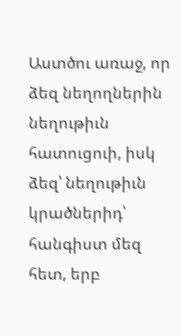Աստծու առաջ, որ ձեզ նեղողներին նեղութիւն հատուցուի, իսկ ձեզ՝ նեղութիւն կրածներիդ՝ հանգիստ մեզ հետ, երբ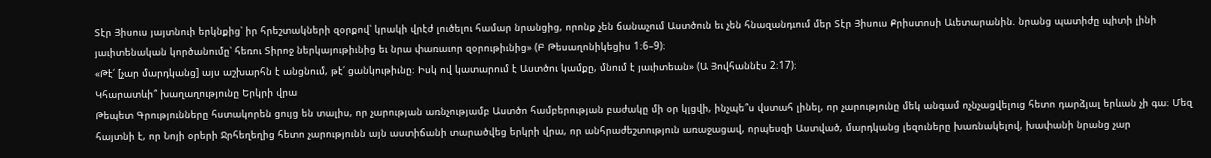Տէր Յիսուս յայտնուի երկնքից՝ իր հրեշտակների զօրքով՝ կրակի վրէժ լուծելու համար նրանցից, որոնք չեն ճանաչում Աստծուն եւ չեն հնազանդւում մեր Տէր Յիսուս Քրիստոսի Աւետարանին. նրանց պատիժը պիտի լինի յաւիտենական կործանումը՝ հեռու Տիրոջ ներկայութիւնից եւ նրա փառաւոր զօրութիւնից» (Բ Թեսաղոնիկեցիս 1։6–9)։
«Թէ՛ [չար մարդկանց] այս աշխարհն է անցնում, թէ՛ ցանկութիւնը։ Իսկ ով կատարում է Աստծու կամքը, մնում է յաւիտեան» (Ա Յովհաննէս 2։17)։
Կհարատևի՞ խաղաղությունը Երկրի վրա
Թեպետ Գրությունները հստակորեն ցույց են տալիս, որ չարության առնչությամբ Աստծո համբերության բաժակը մի օր կլցվի, ինչպե՞ս վստահ լինել, որ չարությունը մեկ անգամ ոչնչացվելուց հետո դարձյալ երևան չի գա։ Մեզ հայտնի է, որ Նոյի օրերի Ջրհեղեղից հետո չարությունն այն աստիճանի տարածվեց երկրի վրա, որ անհրաժեշտություն առաջացավ, որպեսզի Աստված, մարդկանց լեզուները խառնակելով, խափանի նրանց չար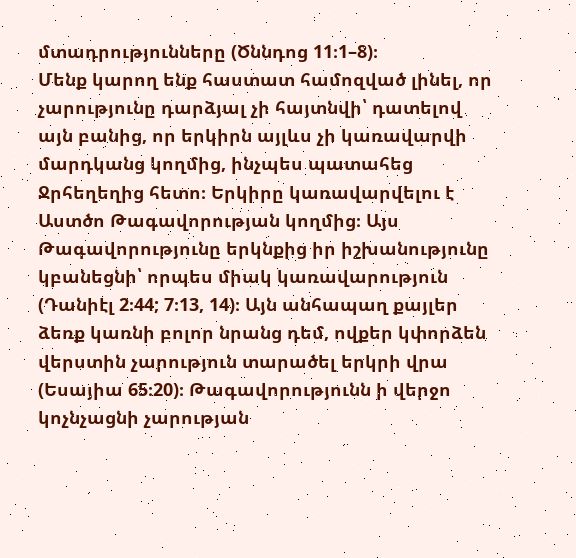մտադրությունները (Ծննդոց 11։1–8)։
Մենք կարող ենք հաստատ համոզված լինել, որ չարությունը դարձյալ չի հայտնվի՝ դատելով այն բանից, որ երկիրն այլևս չի կառավարվի մարդկանց կողմից, ինչպես պատահեց Ջրհեղեղից հետո։ Երկիրը կառավարվելու է Աստծո Թագավորության կողմից։ Այս Թագավորությունը երկնքից իր իշխանությունը կբանեցնի՝ որպես միակ կառավարություն (Դանիէլ 2։44; 7։13, 14)։ Այն անհապաղ քայլեր ձեռք կառնի բոլոր նրանց դեմ, ովքեր կփորձեն վերստին չարություն տարածել երկրի վրա (Եսայիա 65։20)։ Թագավորությունն ի վերջո կոչնչացնի չարության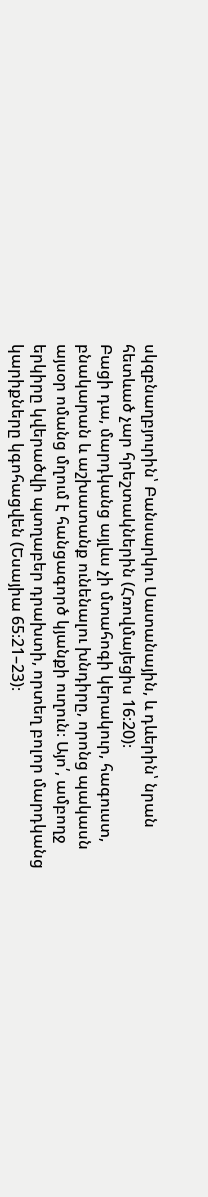սկզբնաղբյուրին՝ Բանսարկու Սատանային, և դևերին՝ նրան հետևած չար հրեշտակներին (Հռովմայեցիս 16։20)։
Բացի դա, մարդկանց այլևս չի մտահոգի կերակուր, հագուստ, բնակարան և աշխատանք ունենալու խնդիրը, որոնց պակասն այսօր ոմանց մղում է հանցագործ կյանքի ուղուն։ Այո՛, ամբողջ երկիրը կվերածվի պտղաբեր դրախտի, որտեղ բոլոր մարդկանց կարիքները կգոհացվեն (Եսայիա 65։21–23)։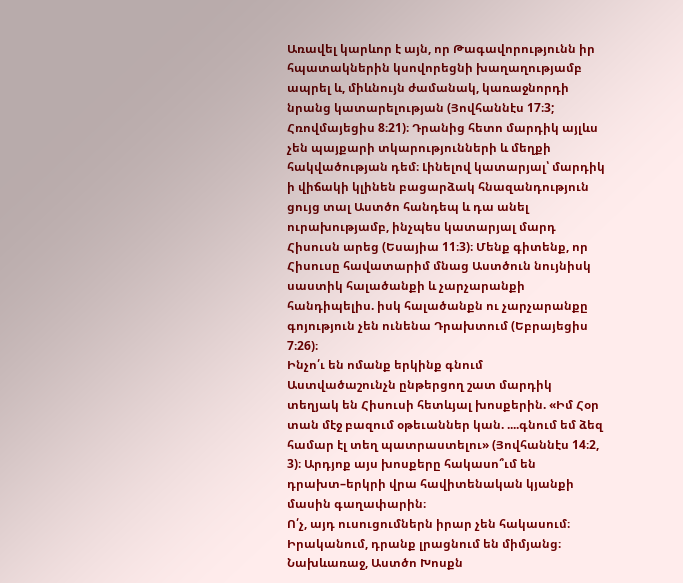Առավել կարևոր է այն, որ Թագավորությունն իր հպատակներին կսովորեցնի խաղաղությամբ ապրել և, միևնույն ժամանակ, կառաջնորդի նրանց կատարելության (Յովհաննէս 17։3; Հռովմայեցիս 8։21)։ Դրանից հետո մարդիկ այլևս չեն պայքարի տկարությունների և մեղքի հակվածության դեմ։ Լինելով կատարյալ՝ մարդիկ ի վիճակի կլինեն բացարձակ հնազանդություն ցույց տալ Աստծո հանդեպ և դա անել ուրախությամբ, ինչպես կատարյալ մարդ Հիսուսն արեց (Եսայիա 11։3)։ Մենք գիտենք, որ Հիսուսը հավատարիմ մնաց Աստծուն նույնիսկ սաստիկ հալածանքի և չարչարանքի հանդիպելիս. իսկ հալածանքն ու չարչարանքը գոյություն չեն ունենա Դրախտում (Եբրայեցիս 7։26)։
Ինչո՛ւ են ոմանք երկինք գնում
Աստվածաշունչն ընթերցող շատ մարդիկ տեղյակ են Հիսուսի հետևյալ խոսքերին. «Իմ Հօր տան մէջ բազում օթեւաններ կան. ....գնում եմ ձեզ համար էլ տեղ պատրաստելու» (Յովհաննէս 14։2, 3)։ Արդյոք այս խոսքերը հակասո՞ւմ են դրախտ–երկրի վրա հավիտենական կյանքի մասին գաղափարին։
Ո՛չ, այդ ուսուցումներն իրար չեն հակասում։ Իրականում, դրանք լրացնում են միմյանց։ Նախևառաջ, Աստծո Խոսքն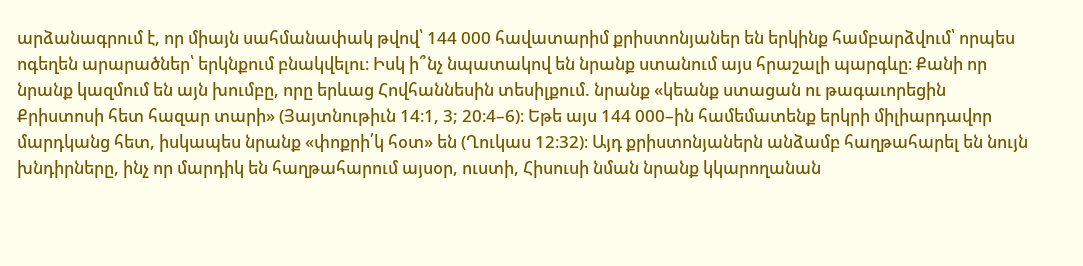արձանագրում է, որ միայն սահմանափակ թվով՝ 144 000 հավատարիմ քրիստոնյաներ են երկինք համբարձվում՝ որպես ոգեղեն արարածներ՝ երկնքում բնակվելու։ Իսկ ի՞նչ նպատակով են նրանք ստանում այս հրաշալի պարգևը։ Քանի որ նրանք կազմում են այն խումբը, որը երևաց Հովհաննեսին տեսիլքում. նրանք «կեանք ստացան ու թագաւորեցին Քրիստոսի հետ հազար տարի» (Յայտնութիւն 14։1, 3; 20։4–6)։ Եթե այս 144 000–ին համեմատենք երկրի միլիարդավոր մարդկանց հետ, իսկապես նրանք «փոքրի՛կ հօտ» են (Ղուկաս 12։32)։ Այդ քրիստոնյաներն անձամբ հաղթահարել են նույն խնդիրները, ինչ որ մարդիկ են հաղթահարում այսօր, ուստի, Հիսուսի նման նրանք կկարողանան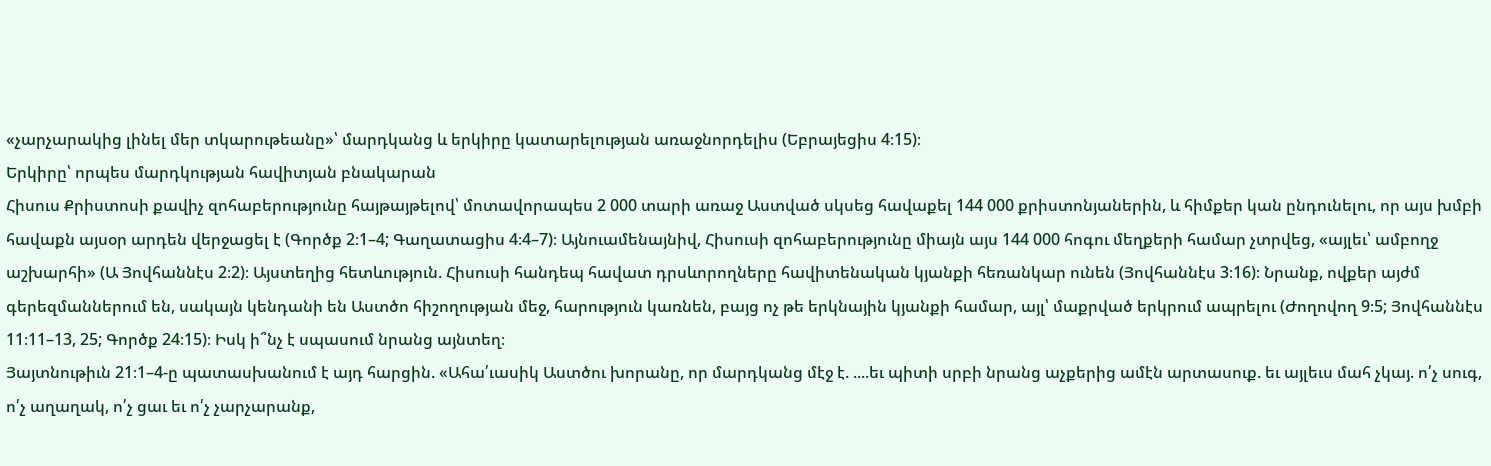«չարչարակից լինել մեր տկարութեանը»՝ մարդկանց և երկիրը կատարելության առաջնորդելիս (Եբրայեցիս 4։15)։
Երկիրը՝ որպես մարդկության հավիտյան բնակարան
Հիսուս Քրիստոսի քավիչ զոհաբերությունը հայթայթելով՝ մոտավորապես 2 000 տարի առաջ Աստված սկսեց հավաքել 144 000 քրիստոնյաներին, և հիմքեր կան ընդունելու, որ այս խմբի հավաքն այսօր արդեն վերջացել է (Գործք 2։1–4; Գաղատացիս 4։4–7)։ Այնուամենայնիվ, Հիսուսի զոհաբերությունը միայն այս 144 000 հոգու մեղքերի համար չտրվեց, «այլեւ՝ ամբողջ աշխարհի» (Ա Յովհաննէս 2։2)։ Այստեղից հետևություն. Հիսուսի հանդեպ հավատ դրսևորողները հավիտենական կյանքի հեռանկար ունեն (Յովհաննէս 3։16)։ Նրանք, ովքեր այժմ գերեզմաններում են, սակայն կենդանի են Աստծո հիշողության մեջ, հարություն կառնեն, բայց ոչ թե երկնային կյանքի համար, այլ՝ մաքրված երկրում ապրելու (Ժողովող 9։5; Յովհաննէս 11։11–13, 25; Գործք 24։15)։ Իսկ ի՞նչ է սպասում նրանց այնտեղ։
Յայտնութիւն 21։1–4-ը պատասխանում է այդ հարցին. «Ահա՛ւասիկ Աստծու խորանը, որ մարդկանց մէջ է. ....եւ պիտի սրբի նրանց աչքերից ամէն արտասուք. եւ այլեւս մահ չկայ. ո՛չ սուգ, ո՛չ աղաղակ, ո՛չ ցաւ եւ ո՛չ չարչարանք,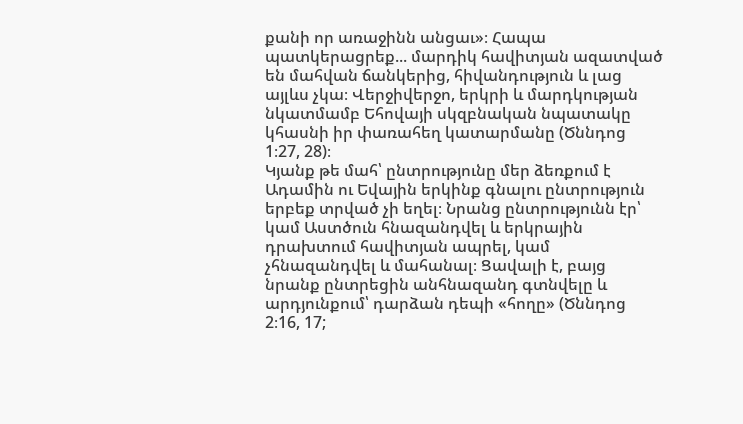քանի որ առաջինն անցաւ»։ Հապա պատկերացրեք... մարդիկ հավիտյան ազատված են մահվան ճանկերից, հիվանդություն և լաց այլևս չկա։ Վերջիվերջո, երկրի և մարդկության նկատմամբ Եհովայի սկզբնական նպատակը կհասնի իր փառահեղ կատարմանը (Ծննդոց 1։27, 28)։
Կյանք թե մահ՝ ընտրությունը մեր ձեռքում է
Ադամին ու Եվային երկինք գնալու ընտրություն երբեք տրված չի եղել։ Նրանց ընտրությունն էր՝ կամ Աստծուն հնազանդվել և երկրային դրախտում հավիտյան ապրել, կամ չհնազանդվել և մահանալ։ Ցավալի է, բայց նրանք ընտրեցին անհնազանդ գտնվելը և արդյունքում՝ դարձան դեպի «հողը» (Ծննդոց 2։16, 17;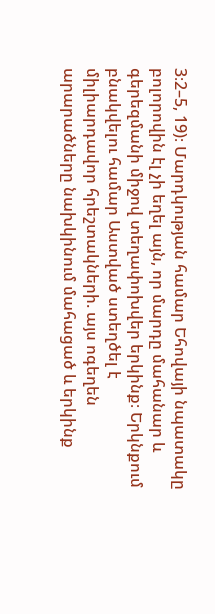3։2–5, 19)։ Մարդկության համար Եհովայի նպատակը բոլորովին էլ չի եղել այն, որ մարդը մահանար և գերեզմանի միջով տեղափոխվեր երկինք։ Երկնքում բնակվելու համար Աստված ստեղծել է միլիարդավոր հրեշտակների. այս ոգեղեն արարածները նախկինում մահացած և երկինք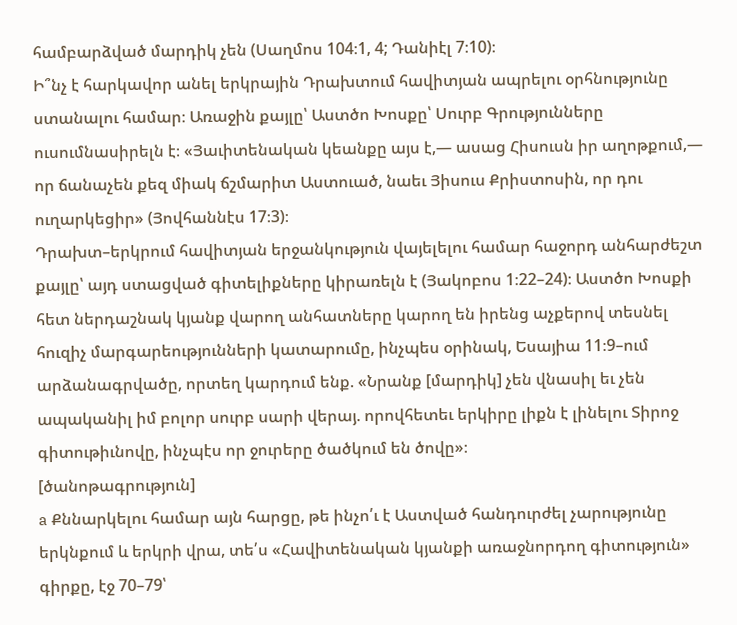համբարձված մարդիկ չեն (Սաղմոս 104։1, 4; Դանիէլ 7։10)։
Ի՞նչ է հարկավոր անել երկրային Դրախտում հավիտյան ապրելու օրհնությունը ստանալու համար։ Առաջին քայլը՝ Աստծո Խոսքը՝ Սուրբ Գրությունները ուսումնասիրելն է։ «Յաւիտենական կեանքը այս է,— ասաց Հիսուսն իր աղոթքում,— որ ճանաչեն քեզ միակ ճշմարիտ Աստուած, նաեւ Յիսուս Քրիստոսին, որ դու ուղարկեցիր» (Յովհաննէս 17։3)։
Դրախտ–երկրում հավիտյան երջանկություն վայելելու համար հաջորդ անհարժեշտ քայլը՝ այդ ստացված գիտելիքները կիրառելն է (Յակոբոս 1։22–24)։ Աստծո Խոսքի հետ ներդաշնակ կյանք վարող անհատները կարող են իրենց աչքերով տեսնել հուզիչ մարգարեությունների կատարումը, ինչպես օրինակ, Եսայիա 11։9–ում արձանագրվածը, որտեղ կարդում ենք. «Նրանք [մարդիկ] չեն վնասիլ եւ չեն ապականիլ իմ բոլոր սուրբ սարի վերայ. որովհետեւ երկիրը լիքն է լինելու Տիրոջ գիտութիւնովը, ինչպէս որ ջուրերը ծածկում են ծովը»։
[ծանոթագրություն]
a Քննարկելու համար այն հարցը, թե ինչո՛ւ է Աստված հանդուրժել չարությունը երկնքում և երկրի վրա, տե՛ս «Հավիտենական կյանքի առաջնորդող գիտություն» գիրքը, էջ 70–79՝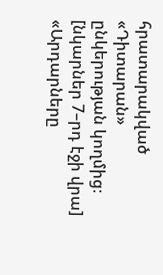հրատարակված «Դիտարան» ընկերության կողմից։
[նկարներ 7–րդ էջի վրա]
«Արդարները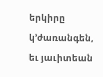երկիրը կ’ժառանգեն, եւ յաւիտեան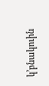կ’բնակուին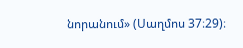նորանում» (Սաղմոս 37։29)։